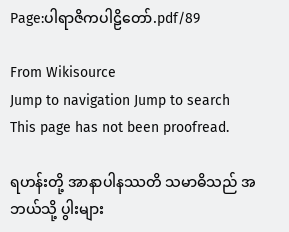Page:ပါရာဇိကပါဠိတော်.pdf/89

From Wikisource
Jump to navigation Jump to search
This page has not been proofread.

ရဟန်းတို့ အာနာပါနဿတိ သမာဓိသည် အဘယ်သို့ ပွါးများ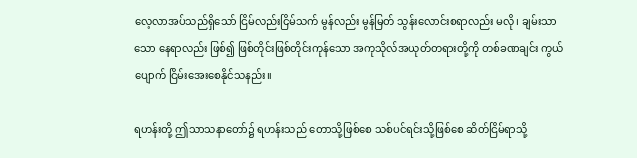လေ့လာအပ်သည်ရှိသော် ငြိမ်လည်းငြိမ်သက် မွန်လည်း မွန်မြတ် သွန်းလောင်းစရာလည်း မလို၊ ချမ်းသာသော နေရာလည်း ဖြစ်၍ ဖြစ်တိုင်းဖြစ်တိုင်းကုန်သော အကုသိုလ်အယုတ်တရားတို့ကို တစ်ခဏချင်း ကွယ်ပျောက် ငြိမ်းအေးစေနိုင်သနည်း။

ရဟန်းတို့ ဤသာသနာတော်၌ ရဟန်းသည် တောသို့ဖြစ်စေ သစ်ပင်ရင်းသို့ဖြစ်စေ ဆိတ်ငြိမ်ရာသို့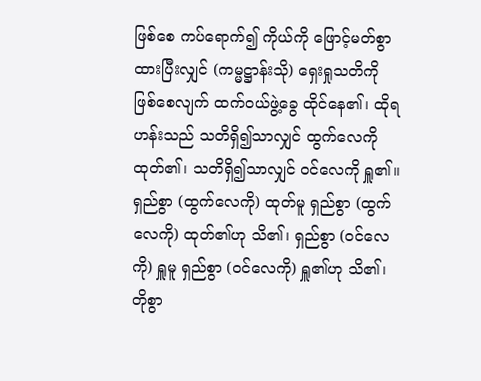ဖြစ်စေ ကပ်ရောက်၍ ကိုယ်ကို ဖြောင့်မတ်စွာ ထားပြီးလျှင် (ကမ္မဋ္ဌာန်းသို) ရှေးရှုသတိကို ဖြစ်စေလျက် ထက်ဝယ်ဖွဲ့ခွေ ထိုင်နေ၏၊ ထိုရဟန်းသည် သတိရှိ၍သာလျှင် ထွက်လေကို ထုတ်၏၊ သတိရှိ၍သာလျှင် ဝင်လေကို ရှူ၏။ ရှည်စွာ (ထွက်လေကို) ထုတ်မူ ရှည်စွာ (ထွက်လေကို) ထုတ်၏ဟု သိ၏၊ ရှည်စွာ (ဝင်လေကို) ရှူမူ ရှည်စွာ (ဝင်လေကို) ရှူ၏ဟု သိ၏၊ တိုစွာ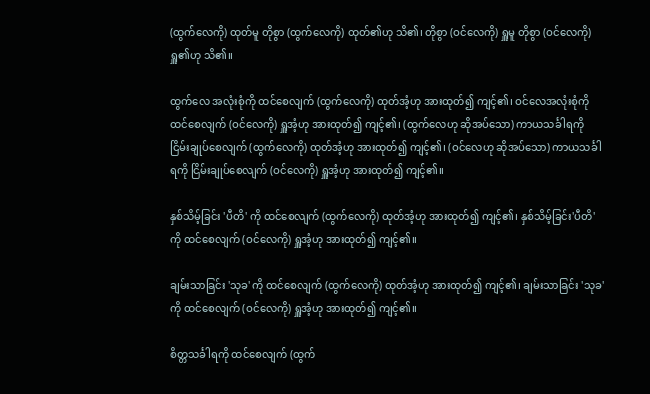(ထွက်လေကို) ထုတ်မူ တိုစွာ (ထွက်လေကို) ထုတ်၏ဟု သိ၏၊ တိုစွာ (ဝင်လေကို) ရှူမူ တိုစွာ (ဝင်လေကို) ရှူ၏ဟု သိ၏။

ထွက်လေ အလုံးစုံကို ထင်စေလျက် (ထွက်လေကို) ထုတ်အံ့ဟု အားထုတ်၍ ကျင့်၏၊ ဝင်လေအလုံးစုံကို ထင်စေလျက် (ဝင်လေကို) ရှူအံ့ဟု အားထုတ်၍ ကျင့်၏၊ (ထွက်လေဟု ဆိုအပ်သော) ကာယသင်္ခါရကို ငြိမ်းချုပ်စေလျက် (ထွက်လေကို) ထုတ်အံ့ဟု အားထုတ်၍ ကျင့်၏၊ (ဝင်လေဟု ဆိုအပ်သော) ကာယသင်္ခါရကို ငြိမ်းချုပ်စေလျက် (ဝင်လေကို) ရှူအံ့ဟု အားထုတ်၍ ကျင့်၏။

နှစ်သိမ့်ခြင်း 'ပီတိ' ကို ထင်စေလျက် (ထွက်လေကို) ထုတ်အံ့ဟု အားထုတ်၍ ကျင့်၏၊ နှစ်သိမ့်ခြင်း'ပီတိ' ကို ထင်စေလျက် (ဝင်လေကို) ရှူအံ့ဟု အားထုတ်၍ ကျင့်၏။

ချမ်းသာခြင်း 'သုခ' ကို ထင်စေလျက် (ထွက်လေကို) ထုတ်အံ့ဟု အားထုတ်၍ ကျင့်၏၊ ချမ်းသာခြင်း 'သုခ'ကို ထင်စေလျက် (ဝင်လေကို) ရှူအံ့ဟု အားထုတ်၍ ကျင့်၏။

စိတ္တသင်္ခါရကို ထင်စေလျက် (ထွက်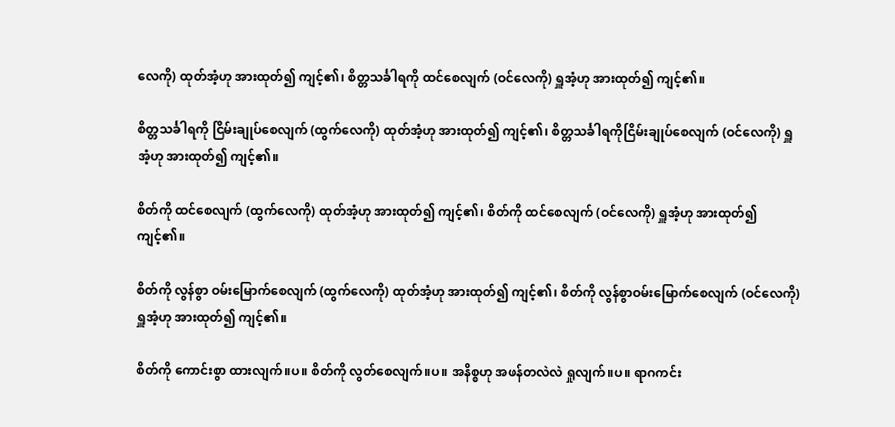လေကို) ထုတ်အံ့ဟု အားထုတ်၍ ကျင့်၏၊ စိတ္တသင်္ခါရကို ထင်စေလျက် (ဝင်လေကို) ရှူအံ့ဟု အားထုတ်၍ ကျင့်၏။

စိတ္တသင်္ခါရကို ငြိမ်းချုပ်စေလျက် (ထွက်လေကို) ထုတ်အံ့ဟု အားထုတ်၍ ကျင့်၏၊ စိတ္တသင်္ခါရကိုငြိမ်းချုပ်စေလျက် (ဝင်လေကို) ရှူအံ့ဟု အားထုတ်၍ ကျင့်၏။

စိတ်ကို ထင်စေလျက် (ထွက်လေကို) ထုတ်အံ့ဟု အားထုတ်၍ ကျင့်၏၊ စိတ်ကို ထင်စေလျက် (ဝင်လေကို) ရှူအံ့ဟု အားထုတ်၍ ကျင့်၏။

စိတ်ကို လွန်စွာ ဝမ်းမြောက်စေလျက် (ထွက်လေကို) ထုတ်အံ့ဟု အားထုတ်၍ ကျင့်၏၊ စိတ်ကို လွန်စွာဝမ်းမြောက်စေလျက် (ဝင်လေကို) ရှူအံ့ဟု အားထုတ်၍ ကျင့်၏။

စိတ်ကို ကောင်းစွာ ထားလျက်။ပ။ စိတ်ကို လွတ်စေလျက်။ပ။ အနိစ္စဟု အဖန်တလဲလဲ ရှုလျက်။ပ။ ရာဂကင်း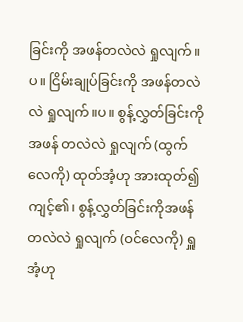ခြင်းကို အဖန်တလဲလဲ ရှုလျက်။ပ။ ငြိမ်းချုပ်ခြင်းကို အဖန်တလဲလဲ ရှုလျက်။ပ။ စွန့်လွှတ်ခြင်းကိုအဖန် တလဲလဲ ရှုလျက် (ထွက်လေကို) ထုတ်အံ့ဟု အားထုတ်၍ ကျင့်၏၊ စွန့်လွှတ်ခြင်းကိုအဖန်တလဲလဲ ရှုလျက် (ဝင်လေကို) ရှူအံ့ဟု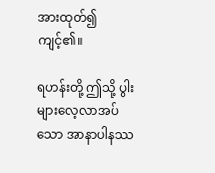အားထုတ်၍ ကျင့်၏။

ရဟန်းတို့ ဤသို့ ပွါးများလေ့လာအပ်သော အာနာပါနဿ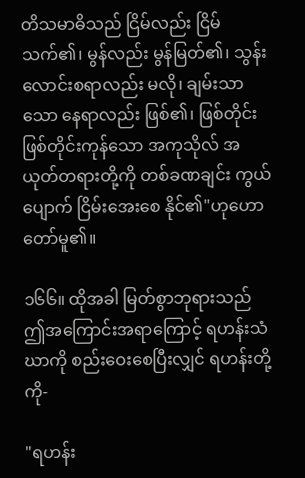တိသမာဓိသည် ငြိမ်လည်း ငြိမ်သက်၏၊ မွန်လည်း မွန်မြတ်၏၊ သွန်းလောင်းစရာလည်း မလို၊ ချမ်းသာသော နေရာလည်း ဖြစ်၏၊ ဖြစ်တိုင်းဖြစ်တိုင်းကုန်သော အကုသိုလ် အယုတ်တရားတို့ကို တစ်ခဏချင်း ကွယ်ပျောက် ငြိမ်းအေးစေ နိုင်၏"ဟုဟောတော်မူ၏။

၁၆၆။ ထိုအခါ မြတ်စွာဘုရားသည် ဤအကြောင်းအရာကြောင့် ရဟန်းသံဃာကို စည်းဝေးစေပြီးလျှင် ရဟန်းတို့ကို-

"ရဟန်း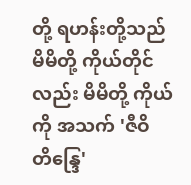တို့ ရဟန်းတို့သည် မိမိတို့ ကိုယ်တိုင်လည်း မိမိတို့ ကိုယ်ကို အသက် 'ဇီဝိတိန္ဒြေ'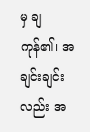မှ ချကုန်၏၊ အချင်းချင်းလည်း အ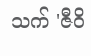သက် 'ဇီဝိ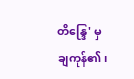တိန္ဒြေ' မှ ချကုန်၏၊